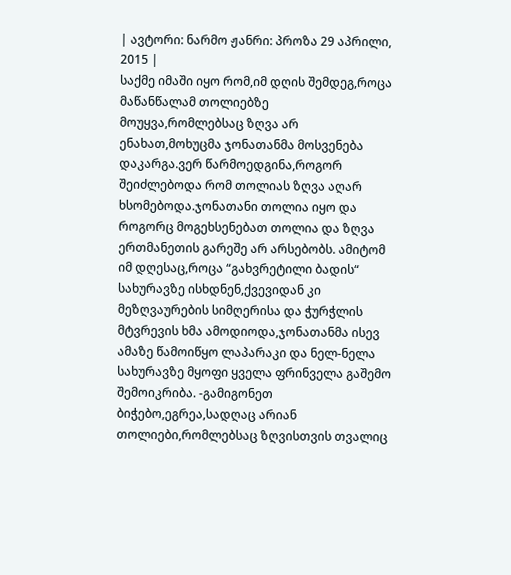| ავტორი: ნარმო ჟანრი: პროზა 29 აპრილი, 2015 |
საქმე იმაში იყო რომ,იმ დღის შემდეგ,როცა მაწანწალამ თოლიებზე მოუყვა,რომლებსაც ზღვა არ ენახათ,მოხუცმა ჯონათანმა მოსვენება დაკარგა.ვერ წარმოედგინა,როგორ შეიძლებოდა რომ თოლიას ზღვა აღარ ხსომებოდა.ჯონათანი თოლია იყო და როგორც მოგეხსენებათ თოლია და ზღვა ერთმანეთის გარეშე არ არსებობს. ამიტომ იმ დღესაც,როცა “გახვრეტილი ბადის“ სახურავზე ისხდნენ,ქვევიდან კი მეზღვაურების სიმღერისა და ჭურჭლის მტვრევის ხმა ამოდიოდა,ჯონათანმა ისევ ამაზე წამოიწყო ლაპარაკი და ნელ-ნელა სახურავზე მყოფი ყველა ფრინველა გაშემო შემოიკრიბა. -გამიგონეთ ბიჭებო,ეგრეა,სადღაც არიან თოლიები,რომლებსაც ზღვისთვის თვალიც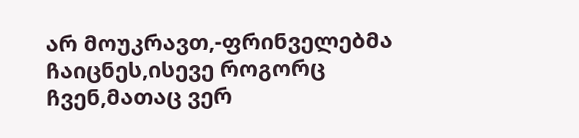არ მოუკრავთ,-ფრინველებმა ჩაიცნეს,ისევე როგორც ჩვენ,მათაც ვერ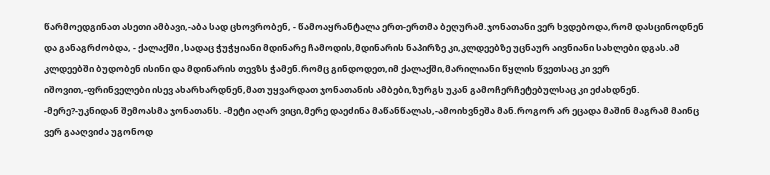წარმოედგინათ ასეთი ამბავი,-აბა სად ცხოვრობენ, - წამოაყრანტალა ერთ-ერთმა ბეღურამ.ჯონათანი ვერ ხვდებოდა,რომ დასცინოდნენ და განაგრძობდა, - ქალაქში ,სადაც ჭუჭყიანი მდინარე ჩამოდის,მდინარის ნაპირზე კი,კლდეებზე უცნაურ აივნიანი სახლები დგას.ამ კლდეებში ბუდობენ ისინი და მდინარის თევზს ჭამენ.რომც გინდოდეთ,იმ ქალაქში,მარილიანი წყლის წვეთსაც კი ვერ იშოვით,-ფრინველები ისევ ახარხარდნენ,მათ უყვარდათ ჯონათანის ამბები,ზურგს უკან გამოჩერჩეტებულსაც კი ეძახდნენ. -მერე?-უკნიდან შემოასმა ჯონათანს. -მეტი აღარ ვიცი,მერე დაეძინა მაწანწალას,-ამოიხვნეშა მან.როგორ არ ეცადა მაშინ მაგრამ მაინც ვერ გააღვიძა უგონოდ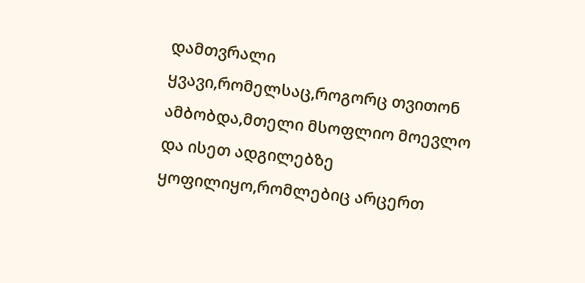დამთვრალი ყვავი,რომელსაც,როგორც თვითონ ამბობდა,მთელი მსოფლიო მოევლო და ისეთ ადგილებზე ყოფილიყო,რომლებიც არცერთ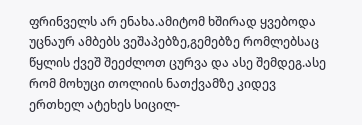ფრინველს არ ენახა.ამიტომ ხშირად ყვებოდა უცნაურ ამბებს ვეშაპებზე,გემებზე რომლებსაც წყლის ქვეშ შეეძლოთ ცურვა და ასე შემდეგ.ასე რომ მოხუცი თოლიის ნათქვამზე კიდევ ერთხელ ატეხეს სიცილ-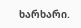ხარხარი.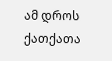ამ დროს ქათქათა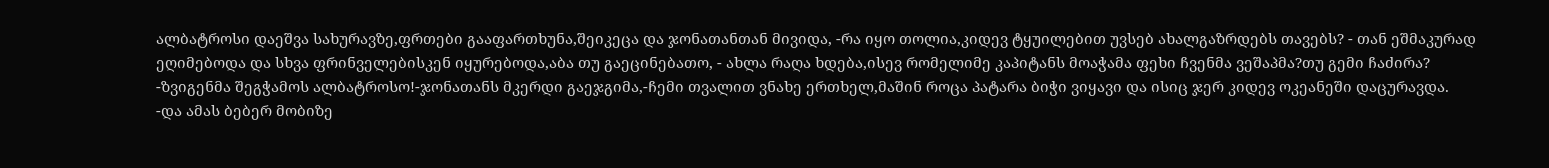ალბატროსი დაეშვა სახურავზე,ფრთები გააფართხუნა,შეიკეცა და ჯონათანთან მივიდა, -რა იყო თოლია,კიდევ ტყუილებით უვსებ ახალგაზრდებს თავებს? - თან ეშმაკურად ეღიმებოდა და სხვა ფრინველებისკენ იყურებოდა,აბა თუ გაეცინებათო, - ახლა რაღა ხდება,ისევ რომელიმე კაპიტანს მოაჭამა ფეხი ჩვენმა ვეშაპმა?თუ გემი ჩაძირა? -ზვიგენმა შეგჭამოს ალბატროსო!-ჯონათანს მკერდი გაეჯგიმა,-ჩემი თვალით ვნახე ერთხელ,მაშინ როცა პატარა ბიჭი ვიყავი და ისიც ჯერ კიდევ ოკეანეში დაცურავდა. -და ამას ბებერ მობიზე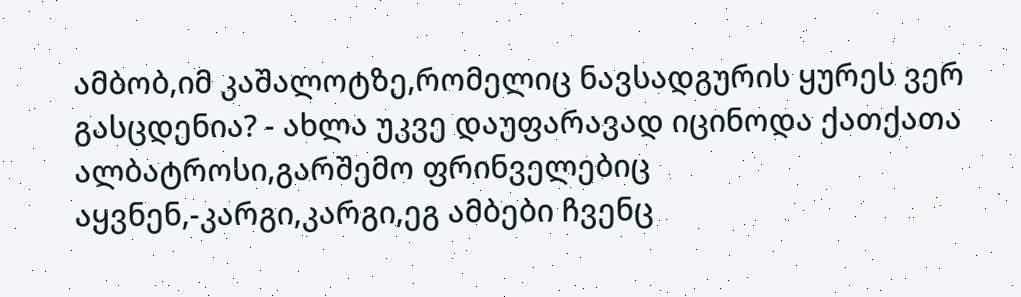ამბობ,იმ კაშალოტზე,რომელიც ნავსადგურის ყურეს ვერ გასცდენია? - ახლა უკვე დაუფარავად იცინოდა ქათქათა ალბატროსი,გარშემო ფრინველებიც აყვნენ,-კარგი,კარგი,ეგ ამბები ჩვენც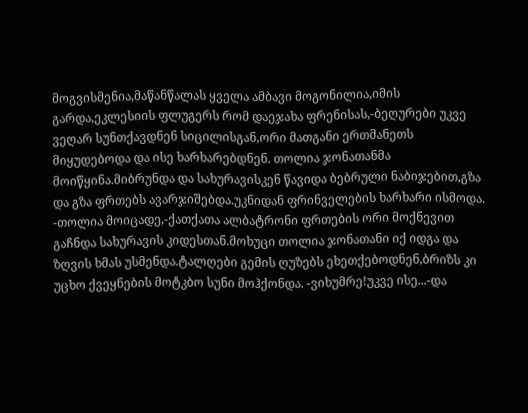მოგვისმენია,მაწანწალას ყველა ამბავი მოგონილია,იმის გარდა,ეკლესიის ფლუგერს რომ დაეჯახა ფრენისას,-ბეღურები უკვე ვეღარ სუნთქავდნენ სიცილისგან,ორი მათგანი ერთმანეთს მიყუდებოდა და ისე ხარხარებდნენ. თოლია ჯონათანმა მოიწყინა.მიბრუნდა და სახურავისკენ წავიდა ბებრული ნაბიჯებით,გზა და გზა ფრთებს ავარჯიშებდა.უკნიდან ფრინველების ხარხარი ისმოდა. -თოლია მოიცადე,-ქათქათა ალბატრონი ფრთების ორი მოქნევით გაჩნდა სახურავის კიდესთან.მოხუცი თოლია ჯონათანი იქ იდგა და ზღვის ხმას უსმენდა.ტალღები გემის ღუზებს ეხეთქებოდნენ,ბრიზს კი უცხო ქვეყნების მოტკბო სუნი მოჰქონდა. -ვიხუმრე!უკვე ისე...-და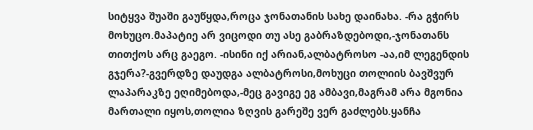სიტყვა შუაში გაუწყდა,როცა ჯონათანის სახე დაინახა. -რა გჭირს მოხუცო.მაპატიე არ ვიცოდი თუ ასე გაბრაზდებოდი,-ჯონათანს თითქოს არც გაეგო. -ისინი იქ არიან,ალბატროსო -აა,იმ ლეგენდის გჯერა?-გვერდზე დაუდგა ალბატროსი,მოხუცი თოლიის ბავშვურ ლაპარაკზე ეღიმებოდა,-მეც გავიგე ეგ ამბავი,მაგრამ არა მგონია მართალი იყოს,თოლია ზღვის გარეშე ვერ გაძლებს.ყანჩა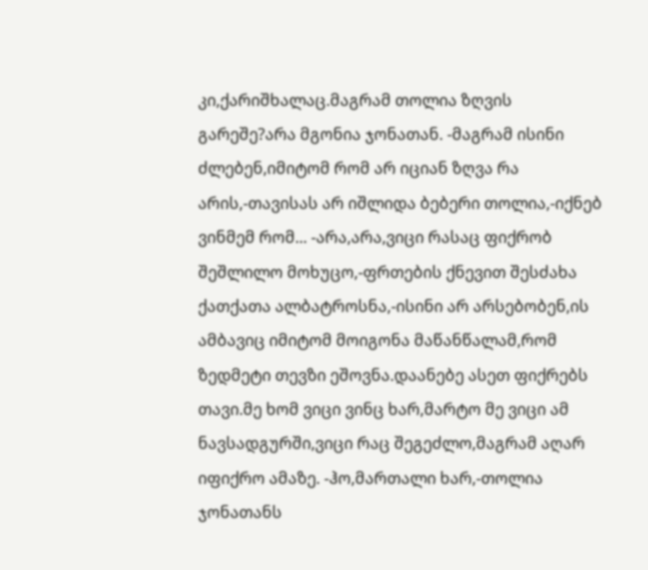კი,ქარიშხალაც.მაგრამ თოლია ზღვის გარეშე?არა მგონია ჯონათან. -მაგრამ ისინი ძლებენ,იმიტომ რომ არ იციან ზღვა რა არის,-თავისას არ იშლიდა ბებერი თოლია,-იქნებ ვინმემ რომ... -არა,არა,ვიცი რასაც ფიქრობ შეშლილო მოხუცო,-ფრთების ქნევით შესძახა ქათქათა ალბატროსნა,-ისინი არ არსებობენ,ის ამბავიც იმიტომ მოიგონა მაწანწალამ,რომ ზედმეტი თევზი ეშოვნა.დაანებე ასეთ ფიქრებს თავი.მე ხომ ვიცი ვინც ხარ,მარტო მე ვიცი ამ ნავსადგურში,ვიცი რაც შეგეძლო,მაგრამ აღარ იფიქრო ამაზე. -ჰო,მართალი ხარ,-თოლია ჯონათანს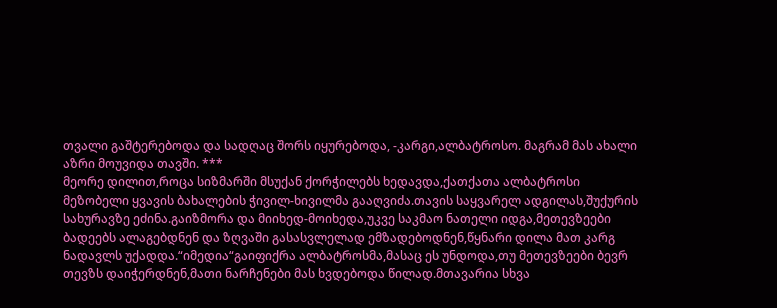თვალი გაშტერებოდა და სადღაც შორს იყურებოდა, -კარგი,ალბატროსო. მაგრამ მას ახალი აზრი მოუვიდა თავში. ***
მეორე დილით,როცა სიზმარში მსუქან ქორჭილებს ხედავდა,ქათქათა ალბატროსი მეზობელი ყვავის ბახალების ჭივილ-ხივილმა გააღვიძა.თავის საყვარელ ადგილას,შუქურის სახურავზე ეძინა.გაიზმორა და მიიხედ-მოიხედა,უკვე საკმაო ნათელი იდგა,მეთევზეები ბადეებს ალაგებდნენ და ზღვაში გასასვლელად ემზადებოდნენ,წყნარი დილა მათ კარგ ნადავლს უქადდა.“იმედია“გაიფიქრა ალბატროსმა,მასაც ეს უნდოდა,თუ მეთევზეები ბევრ თევზს დაიჭერდნენ,მათი ნარჩენები მას ხვდებოდა წილად.მთავარია სხვა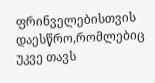ფრინველებისთვის დაესწრო,რომლებიც უკვე თავს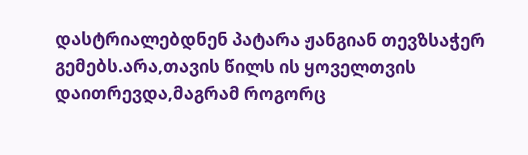დასტრიალებდნენ პატარა ჟანგიან თევზსაჭერ გემებს.არა,თავის წილს ის ყოველთვის დაითრევდა,მაგრამ როგორც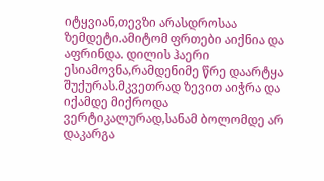იტყვიან,თევზი არასდროსაა ზემდეტი.ამიტომ ფრთები აიქნია და აფრინდა. დილის ჰაერი ესიამოვნა,რამდენიმე წრე დაარტყა შუქურას.მკვეთრად ზევით აიჭრა და იქამდე მიქროდა ვერტიკალურად,სანამ ბოლომდე არ დაკარგა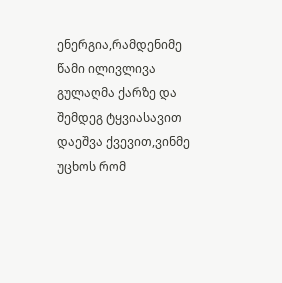ენერგია,რამდენიმე წამი ილივლივა გულაღმა ქარზე და შემდეგ ტყვიასავით დაეშვა ქვევით,ვინმე უცხოს რომ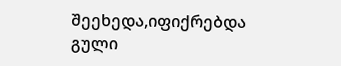შეეხედა,იფიქრებდა გული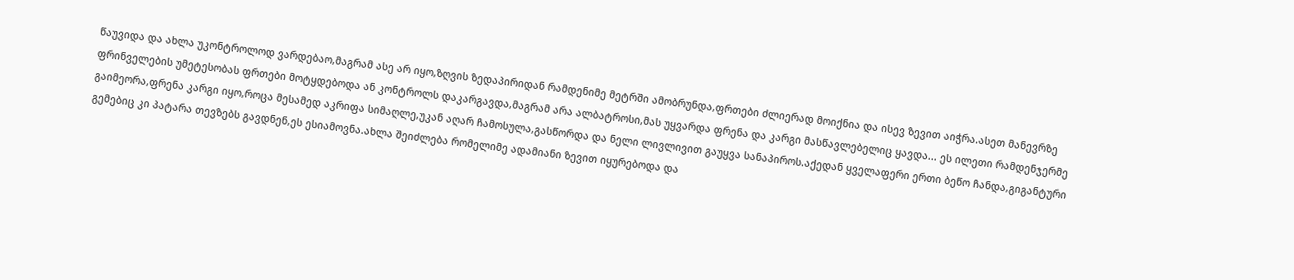წაუვიდა და ახლა უკონტროლოდ ვარდებაო,მაგრამ ასე არ იყო,ზღვის ზედაპირიდან რამდენიმე მეტრში ამობრუნდა,ფრთები ძლიერად მოიქნია და ისევ ზევით აიჭრა.ასეთ მანევრზე ფრინველების უმეტესობას ფრთები მოტყდებოდა ან კონტროლს დაკარგავდა,მაგრამ არა ალბატროსი,მას უყვარდა ფრენა და კარგი მასწავლებელიც ყავდა... ეს ილეთი რამდენჯერმე გაიმეორა,ფრენა კარგი იყო,როცა მესამედ აკრიფა სიმაღლე,უკან აღარ ჩამოსულა,გასწორდა და ნელი ლივლივით გაუყვა სანაპიროს.აქედან ყველაფერი ერთი ბეწო ჩანდა,გიგანტური გემებიც კი პატარა თევზებს გავდნენ,ეს ესიამოვნა.ახლა შეიძლება რომელიმე ადამიანი ზევით იყურებოდა და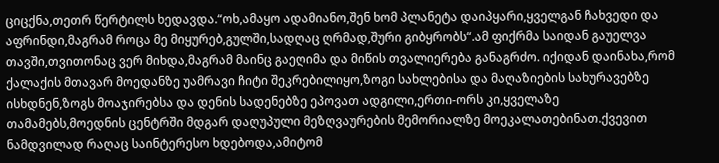ციცქნა,თეთრ წერტილს ხედავდა.“ოხ,ამაყო ადამიანო,შენ ხომ პლანეტა დაიპყარი,ყველგან ჩახვედი და აფრინდი,მაგრამ როცა მე მიყურებ,გულში,სადღაც ღრმად,შური გიბყრობს“.ამ ფიქრმა საიდან გაუელვა თავში,თვითონაც ვერ მიხდა,მაგრამ მაინც გაეღიმა და მიწის თვალიერება განაგრძო. იქიდან დაინახა,რომ ქალაქის მთავარ მოედანზე უამრავი ჩიტი შეკრებილიყო,ზოგი სახლებისა და მაღაზიების სახურავებზე ისხდნენ,ზოგს მოაჯირებსა და დენის სადენებზე ეპოვათ ადგილი,ერთი-ორს კი,ყველაზე თამამებს,მოედნის ცენტრში მდგარ დაღუპული მეზღვაურების მემორიალზე მოეკალათებინათ.ქვევით ნამდვილად რაღაც საინტერესო ხდებოდა,ამიტომ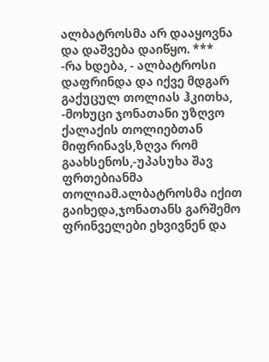ალბატროსმა არ დააყოვნა და დაშვება დაიწყო. ***
-რა ხდება, - ალბატროსი დაფრინდა და იქვე მდგარ გაქუცულ თოლიას ჰკითხა, -მოხუცი ჯონათანი უზღვო ქალაქის თოლიებთან მიფრინავს,ზღვა რომ გაახსენოს,-უპასუხა შავ ფრთებიანმა თოლიამ.ალბატროსმა იქით გაიხედა,ჯონათანს გარშემო ფრინველები ეხვივნენ და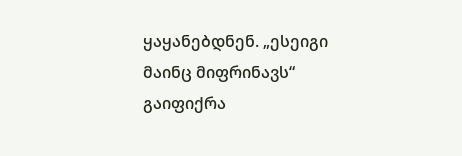ყაყანებდნენ. „ესეიგი მაინც მიფრინავს“ გაიფიქრა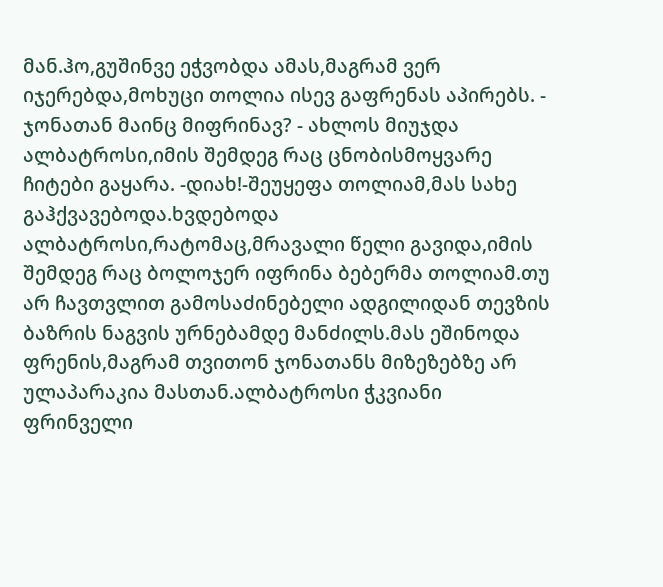მან.ჰო,გუშინვე ეჭვობდა ამას,მაგრამ ვერ იჯერებდა,მოხუცი თოლია ისევ გაფრენას აპირებს. - ჯონათან მაინც მიფრინავ? - ახლოს მიუჯდა ალბატროსი,იმის შემდეგ რაც ცნობისმოყვარე ჩიტები გაყარა. -დიახ!-შეუყეფა თოლიამ,მას სახე გაჰქვავებოდა.ხვდებოდა ალბატროსი,რატომაც,მრავალი წელი გავიდა,იმის შემდეგ რაც ბოლოჯერ იფრინა ბებერმა თოლიამ.თუ არ ჩავთვლით გამოსაძინებელი ადგილიდან თევზის ბაზრის ნაგვის ურნებამდე მანძილს.მას ეშინოდა ფრენის,მაგრამ თვითონ ჯონათანს მიზეზებზე არ ულაპარაკია მასთან.ალბატროსი ჭკვიანი ფრინველი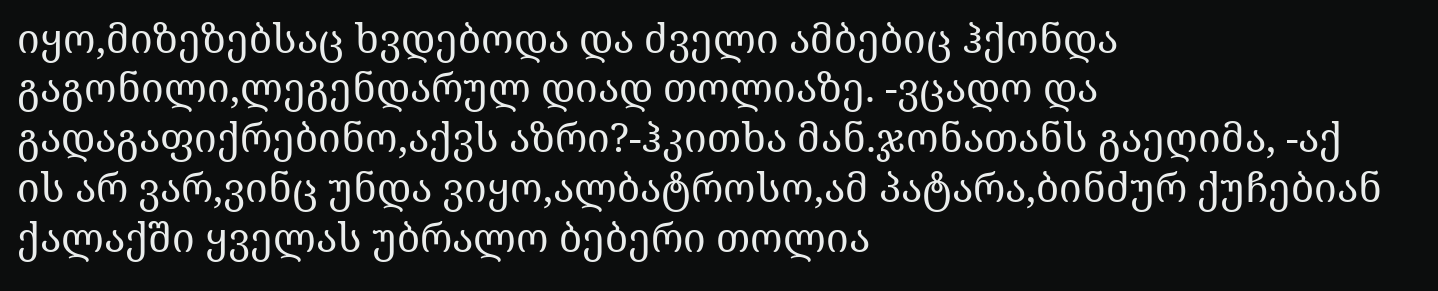იყო,მიზეზებსაც ხვდებოდა და ძველი ამბებიც ჰქონდა გაგონილი,ლეგენდარულ დიად თოლიაზე. -ვცადო და გადაგაფიქრებინო,აქვს აზრი?-ჰკითხა მან.ჯონათანს გაეღიმა, -აქ ის არ ვარ,ვინც უნდა ვიყო,ალბატროსო,ამ პატარა,ბინძურ ქუჩებიან ქალაქში ყველას უბრალო ბებერი თოლია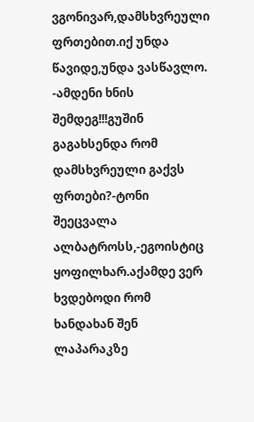ვგონივარ,დამსხვრეული ფრთებით.იქ უნდა წავიდე,უნდა ვასწავლო. -ამდენი ხნის შემდეგ!!!გუშინ გაგახსენდა რომ დამსხვრეული გაქვს ფრთები?-ტონი შეეცვალა ალბატროსს,-ეგოისტიც ყოფილხარ.აქამდე ვერ ხვდებოდი რომ ხანდახან შენ ლაპარაკზე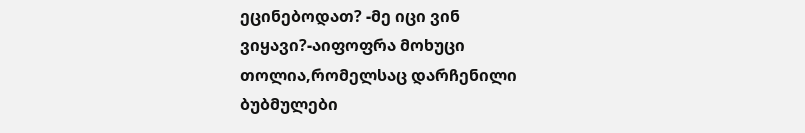ეცინებოდათ? -მე იცი ვინ ვიყავი?-აიფოფრა მოხუცი თოლია,რომელსაც დარჩენილი ბუბმულები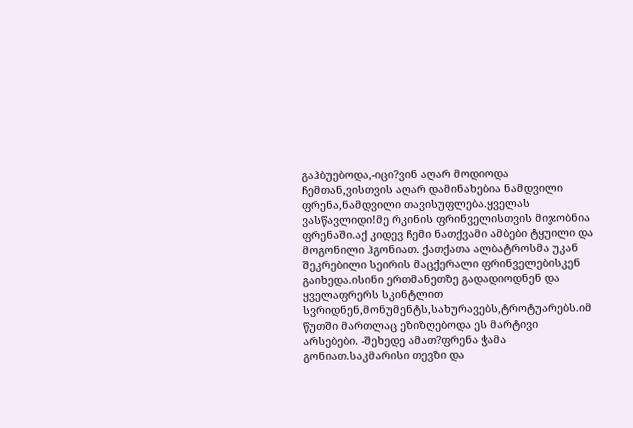გაჰბუებოდა,-იცი?ვინ აღარ მოდიოდა ჩემთან,ვისთვის აღარ დამინახებია ნამდვილი ფრენა,ნამდვილი თავისუფლება.ყველას ვასწავლიდი!მე რკინის ფრინველისთვის მიჯობნია ფრენაში.აქ კიდევ ჩემი ნათქვამი ამბები ტყუილი და მოგონილი ჰგონიათ. ქათქათა ალბატროსმა უკან შეკრებილი სეირის მაცქერალი ფრინველებისკენ გაიხედა.ისინი ერთმანეთზე გადადიოდნენ და ყველაფრერს სკინტლით სვრიდნენ,მონუმენტს,სახურავებს,ტროტუარებს.იმ წუთში მართლაც ეზიზღებოდა ეს მარტივი არსებები. -შეხედე ამათ?ფრენა ჭამა გონიათ.საკმარისი თევზი და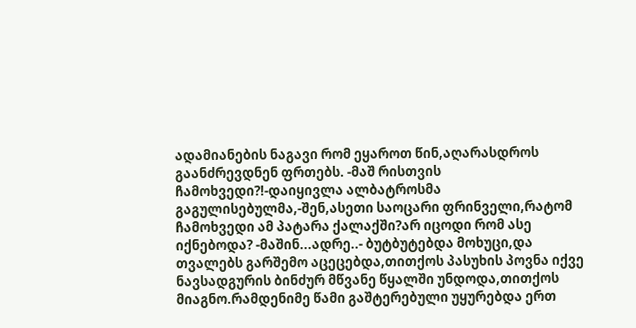ადამიანების ნაგავი რომ ეყაროთ წინ,აღარასდროს გაანძრევდნენ ფრთებს. -მაშ რისთვის ჩამოხვედი?!-დაიყივლა ალბატროსმა გაგულისებულმა,-შენ,ასეთი საოცარი ფრინველი,რატომ ჩამოხვედი ამ პატარა ქალაქში?არ იცოდი რომ ასე იქნებოდა? -მაშინ...ადრე..- ბუტბუტებდა მოხუცი,და თვალებს გარშემო აცეცებდა,თითქოს პასუხის პოვნა იქვე ნავსადგურის ბინძურ მწვანე წყალში უნდოდა,თითქოს მიაგნო.რამდენიმე წამი გაშტერებული უყურებდა ერთ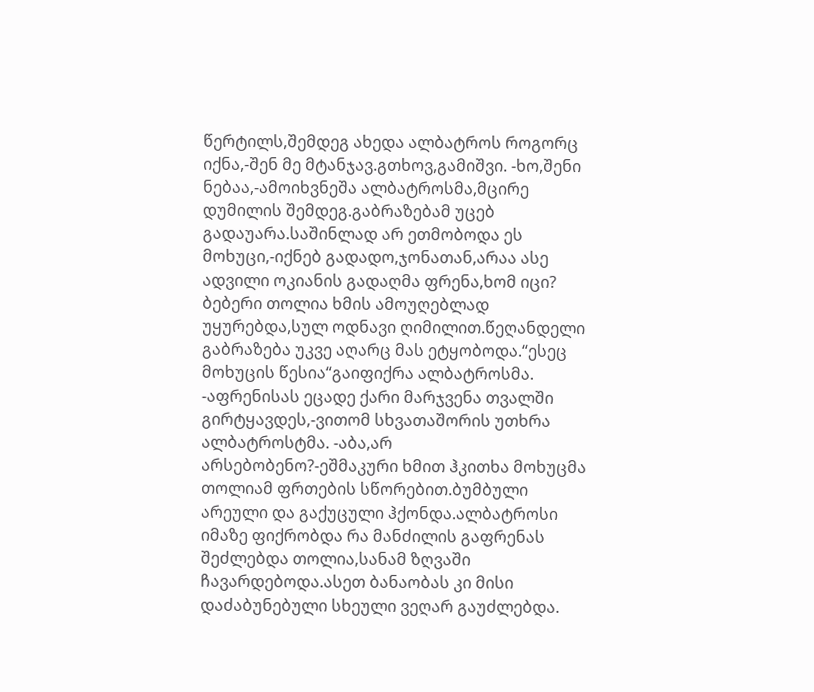წერტილს,შემდეგ ახედა ალბატროს როგორც იქნა,-შენ მე მტანჯავ.გთხოვ,გამიშვი. -ხო,შენი ნებაა,-ამოიხვნეშა ალბატროსმა,მცირე დუმილის შემდეგ.გაბრაზებამ უცებ გადაუარა.საშინლად არ ეთმობოდა ეს მოხუცი,-იქნებ გადადო,ჯონათან,არაა ასე ადვილი ოკიანის გადაღმა ფრენა,ხომ იცი? ბებერი თოლია ხმის ამოუღებლად უყურებდა,სულ ოდნავი ღიმილით.წეღანდელი გაბრაზება უკვე აღარც მას ეტყობოდა.“ესეც მოხუცის წესია“გაიფიქრა ალბატროსმა. -აფრენისას ეცადე ქარი მარჯვენა თვალში გირტყავდეს,-ვითომ სხვათაშორის უთხრა ალბატროსტმა. -აბა,არ არსებობენო?-ეშმაკური ხმით ჰკითხა მოხუცმა თოლიამ ფრთების სწორებით.ბუმბული არეული და გაქუცული ჰქონდა.ალბატროსი იმაზე ფიქრობდა რა მანძილის გაფრენას შეძლებდა თოლია,სანამ ზღვაში ჩავარდებოდა.ასეთ ბანაობას კი მისი დაძაბუნებული სხეული ვეღარ გაუძლებდა.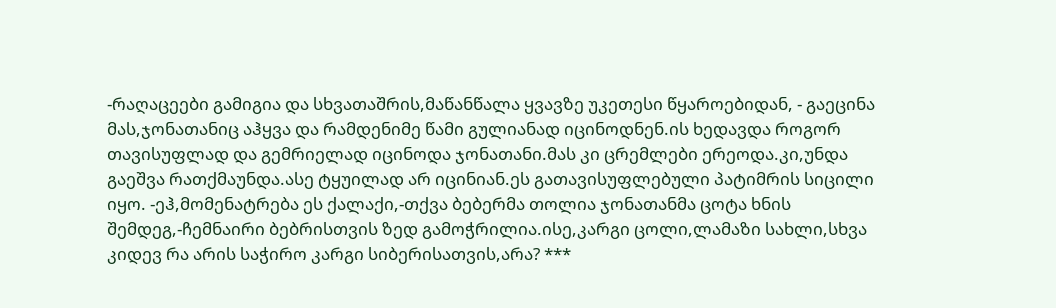-რაღაცეები გამიგია და სხვათაშრის,მაწანწალა ყვავზე უკეთესი წყაროებიდან, - გაეცინა მას,ჯონათანიც აჰყვა და რამდენიმე წამი გულიანად იცინოდნენ.ის ხედავდა როგორ თავისუფლად და გემრიელად იცინოდა ჯონათანი.მას კი ცრემლები ერეოდა.კი,უნდა გაეშვა რათქმაუნდა.ასე ტყუილად არ იცინიან.ეს გათავისუფლებული პატიმრის სიცილი იყო. -ეჰ,მომენატრება ეს ქალაქი,-თქვა ბებერმა თოლია ჯონათანმა ცოტა ხნის შემდეგ,-ჩემნაირი ბებრისთვის ზედ გამოჭრილია.ისე,კარგი ცოლი,ლამაზი სახლი,სხვა კიდევ რა არის საჭირო კარგი სიბერისათვის,არა? ***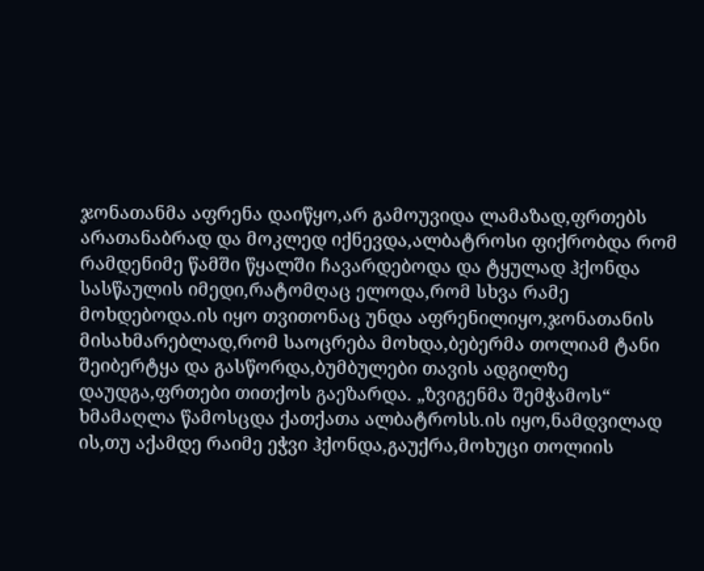ჯონათანმა აფრენა დაიწყო,არ გამოუვიდა ლამაზად,ფრთებს არათანაბრად და მოკლედ იქნევდა,ალბატროსი ფიქრობდა რომ რამდენიმე წამში წყალში ჩავარდებოდა და ტყულად ჰქონდა სასწაულის იმედი,რატომღაც ელოდა,რომ სხვა რამე მოხდებოდა.ის იყო თვითონაც უნდა აფრენილიყო,ჯონათანის მისახმარებლად,რომ საოცრება მოხდა,ბებერმა თოლიამ ტანი შეიბერტყა და გასწორდა,ბუმბულები თავის ადგილზე დაუდგა,ფრთები თითქოს გაეზარდა. „ზვიგენმა შემჭამოს“ ხმამაღლა წამოსცდა ქათქათა ალბატროსს.ის იყო,ნამდვილად ის,თუ აქამდე რაიმე ეჭვი ჰქონდა,გაუქრა,მოხუცი თოლიის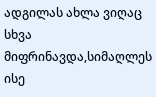ადგილას ახლა ვიღაც სხვა მიფრინავდა,სიმაღლეს ისე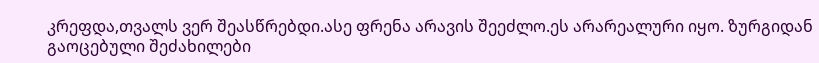კრეფდა,თვალს ვერ შეასწრებდი.ასე ფრენა არავის შეეძლო.ეს არარეალური იყო. ზურგიდან გაოცებული შეძახილები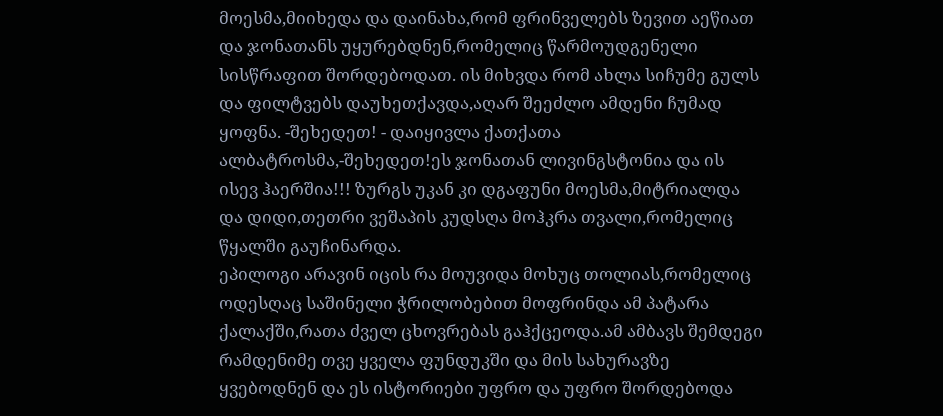მოესმა,მიიხედა და დაინახა,რომ ფრინველებს ზევით აეწიათ და ჯონათანს უყურებდნენ,რომელიც წარმოუდგენელი სისწრაფით შორდებოდათ. ის მიხვდა რომ ახლა სიჩუმე გულს და ფილტვებს დაუხეთქავდა,აღარ შეეძლო ამდენი ჩუმად ყოფნა. -შეხედეთ! - დაიყივლა ქათქათა ალბატროსმა,-შეხედეთ!ეს ჯონათან ლივინგსტონია და ის ისევ ჰაერშია!!! ზურგს უკან კი დგაფუნი მოესმა,მიტრიალდა და დიდი,თეთრი ვეშაპის კუდსღა მოჰკრა თვალი,რომელიც წყალში გაუჩინარდა.
ეპილოგი არავინ იცის რა მოუვიდა მოხუც თოლიას,რომელიც ოდესღაც საშინელი ჭრილობებით მოფრინდა ამ პატარა ქალაქში,რათა ძველ ცხოვრებას გაჰქცეოდა.ამ ამბავს შემდეგი რამდენიმე თვე ყველა ფუნდუკში და მის სახურავზე ყვებოდნენ და ეს ისტორიები უფრო და უფრო შორდებოდა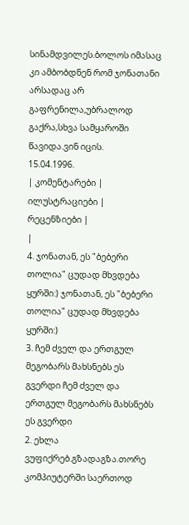სინამდვილეს.ბოლოს იმასაც კი ამბობდნენ რომ ჯონათანი არსადაც არ გაფრენილა,უბრალოდ გაქრა,სხვა სამყაროში წავიდა.ვინ იცის.
15.04.1996.
| კომენტარები |
ილუსტრაციები |
რეცენზიები |
|
4. ჯონათან, ეს "ბებერი თოლია" ცუდად მხვდება ყურში:) ჯონათან, ეს "ბებერი თოლია" ცუდად მხვდება ყურში:)
3. ჩემ ძველ და ერთგულ მეგობარს მახსნებს ეს გვერდი ჩემ ძველ და ერთგულ მეგობარს მახსნებს ეს გვერდი
2. ეხლა ვუფიქრებ.გზადაგზა.თორე კომპიუტერში საერთოდ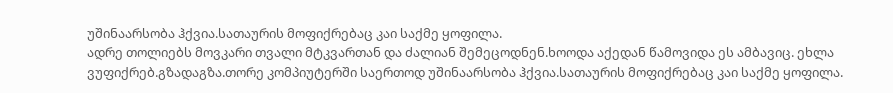უშინაარსობა ჰქვია.სათაურის მოფიქრებაც კაი საქმე ყოფილა.
ადრე თოლიებს მოვკარი თვალი მტკვართან და ძალიან შემეცოდნენ.ხოოდა აქედან წამოვიდა ეს ამბავიც. ეხლა ვუფიქრებ.გზადაგზა.თორე კომპიუტერში საერთოდ უშინაარსობა ჰქვია.სათაურის მოფიქრებაც კაი საქმე ყოფილა.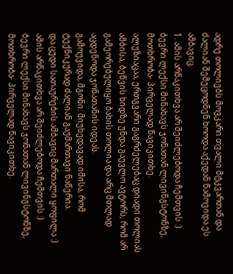ადრე თოლიებს მოვკარი თვალი მტკვართან და ძალიან შემეცოდნენ.ხოოდა აქედან წამოვიდა ეს ამბავიც.
1. ამის არწაკითხვა არ შეიძლებოდა ჩემთვის :)
ბევრი ლექსი მინახავს ჯონათან ლივინგსტონზე, მოთხრობა- პირველად წავიკითხე.
ალუზიაცაა, ერთგვარი გაგრძელებაც დიადი თოლიას ამბისა, ბეწვის ხიდზე უნდა გაევლო ავტორს, რომ არ გამეორებულიყო ბახის თოლია და არც მთლად აცდენოდა ჯონათანის იდეას.
გამოუვიდა, მგონი. მიუხედავად იმისა, რომ ტექნიკურად ძალიან გაუმართავი ნაწერია.
და ცუდი სათაურების ამბავიც მართალი ყოფილა :)
ამის არწაკითხვა არ შეიძლებოდა ჩემთვის :)
ბევრი ლექსი მინახავს ჯონათან ლივინგსტონზე, მოთხრობა- პირველად წავიკითხე.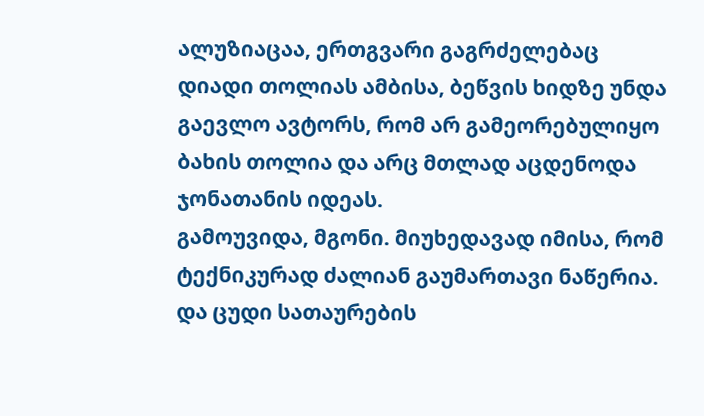ალუზიაცაა, ერთგვარი გაგრძელებაც დიადი თოლიას ამბისა, ბეწვის ხიდზე უნდა გაევლო ავტორს, რომ არ გამეორებულიყო ბახის თოლია და არც მთლად აცდენოდა ჯონათანის იდეას.
გამოუვიდა, მგონი. მიუხედავად იმისა, რომ ტექნიკურად ძალიან გაუმართავი ნაწერია.
და ცუდი სათაურების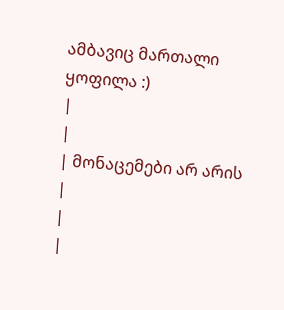ამბავიც მართალი ყოფილა :)
|
|
| მონაცემები არ არის |
|
|